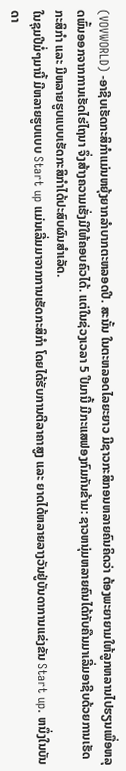(VOVWORLD) -ອາຊີບເຮັດກະສິກຳແມ່ນຫຍຸ້ງຍາກລຳບາກຕະຫລອດປີ. ສະນັ້ນ ໃນຕະຫລອດໄລຍະຍາວ ມີຊາວກະສິກອນຫລາຍຄົນຄິດວ່າ ຕ້ອງພະຍາຍາມໃຫ້ລູກຫລານໄປຮຽນເພື່ອຫລຸດພົ້ນອອກຈາກການເຮັດໄຮ່ໄຖນາ ຈຶ່ງສ້າງຄວາມເຮັ່ງມີໃຫ້ຄອບຄົວໄດ້. ແຕ່ໃນຊ່ວງເວລາ 5 ປີມານີ້ ມີກະແສຟອງກົມກັນຂ້າມ: ຊາວຫນຸ່ມຫລາຍຄົນໄດ້ກັບຄືນມາເລີ່ມອາຊີບດ້ວຍການເຮັດກະສິກຳ ແລະ ມີຫລາຍຮູບແບບເຮັດກະສິກຳໄດ້ປະສົບຜົນສຳເລັດ.
ໃນຊຸມປີມໍ່ໆມານີ້ ມີຫລາຍຮູບແບບ Start up ແມ່ນເລີ່ມມາຈາກການເຮັດກະສິກຳ ໂດຍໄດ້ຮັບການຕີລາຄາສູງ ແລະ ຍາດໄດ້ຫລາຍລາງວັນຢູ່ບັນດາການແຂ່ງຂັນ Start up. ຫນຶ່ງໃນບັນດາ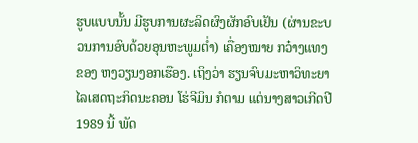ຮູບແບບນັ້ນ ມີຮູບການຜະລິດຜົງຜັກອົບເຢັນ (ຜ່ານຂະບວນການອົບດ້ວຍອຸນຫະພູມຕ່ຳ) ເຄື່ອງໝາຍ ກວ໋າງແທງ ຂອງ ຫງວຽນງອກເຮືອງ. ເຖິງວ່າ ຮຽນຈົບມະຫາວິທະຍາໄລເສດຖະກິດນະຄອນ ໂຮ່ຈີມິນ ກໍຕາມ ແຕ່ນາງສາວເກີດປີ 1989 ນີ້ ພັດ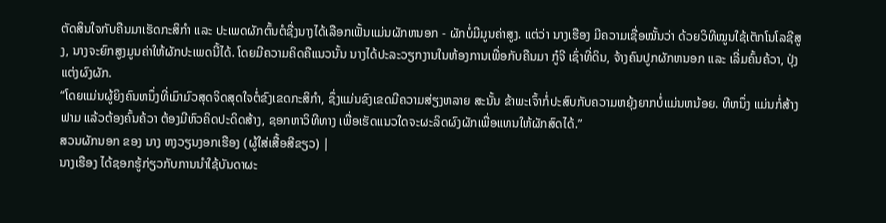ຕັດສິນໃຈກັບຄືນມາເຮັດກະສິກຳ ແລະ ປະເພດຜັກຕົ້ນຕໍຊື່ງນາງໄດ້ເລືອກເຟັ້ນແມ່ນຜັກຫນອກ - ຜັກບໍ່ມີມູນຄ່າສູງ. ແຕ່ວ່າ ນາງເຮືອງ ມີຄວາມເຊື່ອໝັ້ນວ່າ ດ້ວຍວິທີໝູນໃຊ້ເຕັກໂນໂລຊີສູງ, ນາງຈະຍົກສູງມູນຄ່າໃຫ້ຜັກປະເພດນີ້ໄດ້. ໂດຍມີຄວາມຄິດຄືແນວນັ້ນ ນາງໄດ້ປະລະວຽກງານໃນຫ້ອງການເພື່ອກັບຄືນມາ ກູ໋ຈີ ເຊົ່າທີ່ດິນ, ຈ້າງຄົນປູກຜັກຫນອກ ແລະ ເລີ່ມຄົ້ນຄ້ວາ, ປຸ່ງແຕ່ງຜົງຜັກ.
“ໂດຍແມ່ນຜູ້ຍິງຄົນຫນຶ່ງທີ່ເມົາມົວສຸດຈິດສຸດໃຈຕໍ່ຂົງເຂດກະສິກຳ, ຊຶ່ງແມ່ນຂົງເຂດມີຄວາມສ່ຽງຫລາຍ ສະນັ້ນ ຂ້າພະເຈົ້າກໍ່ປະສົບກັບຄວາມຫຍຸ້ງຍາກບໍ່ແມ່ນຫນ້ອຍ. ທີຫນຶ່ງ ແມ່ນກໍ່ສ້າງຟາມ ແລ້ວຕ້ອງຄົ້ນຄ້ວາ ຕ້ອງມີຫົວຄິດປະດິດສ້າງ, ຊອກຫາວິທີທາງ ເພື່ອເຮັດແນວໃດຈະຜະລິດຜົງຜັກເພື່ອແທນໃຫ້ຜັກສົດໄດ້.”
ສວນຜັກນອກ ຂອງ ນາງ ຫງວຽນງອກເຮືອງ (ຜູ້ໃສ່ເສື້ອສີຂຽວ) |
ນາງເຮືອງ ໄດ້ຊອກຮູ້ກ່ຽວກັບການນຳໃຊ້ບັນດາຜະ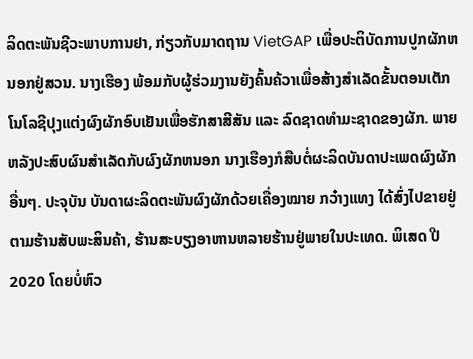ລິດຕະພັນຊີວະພາບການຢາ, ກ່ຽວກັບມາດຖານ VietGAP ເພື່ອປະຕິບັດການປູກຜັກຫນອກຢູ່ສວນ. ນາງເຮືອງ ພ້ອມກັບຜູ້ຮ່ວມງານຍັງຄົ້ນຄ້ວາເພື່ອສ້າງສຳເລັດຂັ້ນຕອນເຕັກໂນໂລຊີປຸງແຕ່ງຜົງຜັກອົບເຢັນເພື່ອຮັກສາສີສັນ ແລະ ລົດຊາດທຳມະຊາດຂອງຜັກ. ພາຍຫລັງປະສົບຜົນສຳເລັດກັບຜົງຜັກຫນອກ ນາງເຮືອງກໍສືບຕໍ່ຜະລິດບັນດາປະເພດຜົງຜັກອື່ນໆ. ປະຈຸບັນ ບັນດາຜະລິດຕະພັນຜົງຜັກດ້ວຍເຄື່ອງໝາຍ ກວ໋າງແທງ ໄດ້ສົ່ງໄປຂາຍຢູ່ຕາມຮ້ານສັບພະສິນຄ້າ, ຮ້ານສະບຽງອາຫານຫລາຍຮ້ານຢູ່ພາຍໃນປະເທດ. ພິເສດ ປີ 2020 ໂດຍບໍ່ຫົວ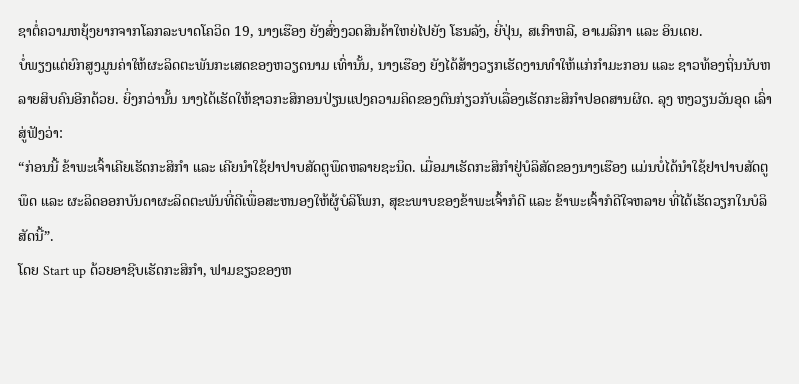ຊາຕໍ່ຄວາມຫຍຸ້ງຍາກຈາກໂລກລະບາດໂຄວິດ 19, ນາງເຮືອງ ຍັງສົ່ງງວດສິນຄ້າໃຫຍ່ໄປຍັງ ໂຮນລັງ, ຍີ່ປຸ່ນ, ສເກົາຫລີ, ອາເມລິກາ ແລະ ອິນເດຍ.
ບໍ່ພຽງແຕ່ຍົກສູງມູນຄ່າໃຫ້ຜະລິດຕະພັນກະເສດຂອງຫວຽດນາມ ເທົ່ານັ້ນ, ນາງເຮືອງ ຍັງໄດ້ສ້າງວຽກເຮັດງານທຳໃຫ້ແກ່ກຳມະກອນ ແລະ ຊາວທ້ອງຖິ່ນນັບຫລາຍສິບຄົນອີກດ້ວຍ. ຍິ່ງກວ່ານັ້ນ ນາງໄດ້ເຮັດໃຫ້ຊາວກະສິກອນປ່ຽນແປງຄວາມຄິດຂອງຕົນກ່ຽວກັບເລື່ອງເຮັດກະສິກຳປອດສານຜິດ. ລຸງ ຫງວຽນວັນອຸດ ເລົ່າສູ່ຟັງວ່າ:
“ກ່ອນນີ້ ຂ້າພະເຈົ້າເຄີຍເຮັດກະສິກຳ ແລະ ເຄີຍນຳໃຊ້ຢາປາບສັດຕູພຶດຫລາຍຊະນິດ. ເມື່ອມາເຮັດກະສິກຳຢູ່ບໍລິສັດຂອງນາງເຮືອງ ແມ່ນບໍ່ໄດ້ນຳໃຊ້ຢາປາບສັດຕູພຶດ ແລະ ຜະລິດອອກບັນດາຜະລິດຕະພັນທີ່ດີເພື່ອສະຫນອງໃຫ້ຜູ້ບໍລິໂພກ, ສຸຂະພາບຂອງຂ້າພະເຈົ້າກໍດີ ແລະ ຂ້າພະເຈົ້າກໍດີໃຈຫລາຍ ທີ່ໄດ້ເຮັດວຽກໃນບໍລິສັດນີ້”.
ໂດຍ Start up ດ້ວຍອາຊີບເຮັດກະສິກຳ, ຟາມຂຽວຂອງຫ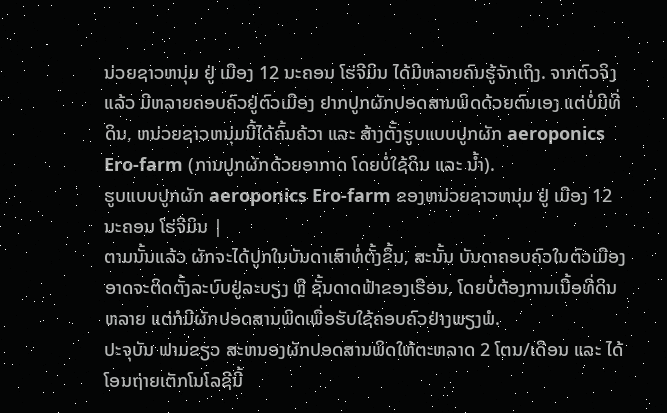ນ່ວຍຊາວຫນຸ່ມ ຢູ່ ເມືອງ 12 ນະຄອນ ໂຮ່ຈີມິນ ໄດ້ມີຫລາຍຄົນຮູ້ຈັກເຖິງ. ຈາກຕົວຈິງແລ້ວ ມີຫລາຍຄອບຄົວຢູ່ຕົວເມືອງ ຢາກປູກຜັກປອດສານພິດດ້ວຍຕົນເອງ ແຕ່ບໍ່ມີທີ່ດິນ, ຫນ່ວຍຊາວຫນຸ່ມນີ້ໄດ້ຄົ້ນຄ້ວາ ແລະ ສ້າງຕັ້ງຮູບແບບປູກຜັກ aeroponics Ero-farm (ການປູກຜັກດ້ວຍອາກາດ ໂດຍບໍ່ໃຊ້ດິນ ແລະ ນ້ຳ).
ຮູບແບບປູກຜັກ aeroponics Ero-farm ຂອງຫນ່ວຍຊາວຫນຸ່ມ ຢູ່ ເມືອງ 12 ນະຄອນ ໂຮ່ຈີມິນ |
ຕາມນັ້ນແລ້ວ ຜັກຈະໄດ້ປູກໃນບັນດາເສົາທໍ່ຕັ້ງຂຶ້ນ, ສະນັ້ນ ບັນດາຄອບຄົວໃນຕົວເມືອງອາດຈະຕິດຕັ້ງລະບົບຢູ່ລະບຽງ ຫຼື ຊັ້ນດາດຟ້າຂອງເຮືອນ, ໂດຍບໍ່ຕ້ອງການເນື້ອທີ່ດິນຫລາຍ ແຕ່ກໍມີຜັກປອດສານພິດເພື່ອຮັບໃຊ້ຄອບຄົວຢ່າງພຽງພໍ.
ປະຈຸບັນ ຟາມຂຽວ ສະຫນອງຜັກປອດສານພິດໃຫ້ຕະຫລາດ 2 ໂຕນ/ເດືອນ ແລະ ໄດ້ໂອນຖ່າຍເຕັກໂນໂລຊີນີ້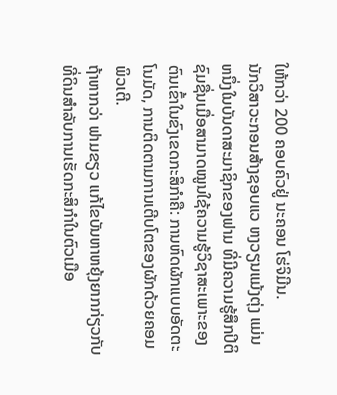ໃຫ້ກວ່າ 200 ຄອບຄົວຢູ່ ນະຄອນ ໂຮ່ຈິມີນ.
ນັກວິສາວະກອນສ້າງຊອບແວ ຫງວຽນແມ້ງຕຸ່ງ ແມ່ນຫນຶ່ງໃນບັນດາສະມາຊິກຂອງຟາມ ທີ່ມີຄວາມຮູ້ສຶກປິຕິຊົມຊື່ນເມື່ອສາມາດໝູນໃຊ້ຄວາມຮູ້ວິຊາສະເພາະຂອງຕົນເຂົ້າໃນຂົງເຂດກະສິກຳຄື: ການຫົດຜັກແບບອັດຕະໂນມັດ, ການຕິດຕາມການເຕີບໂຕຂອງຜັກດ້ວຍຄອມພິວເຕີ.
ຖ້າຫາກວ່າ ຟາມຂຽວ ແກ້ໄຂບັນຫາຫຍຸ້ງຍາກກ່ຽວກັບທີ່ດິນສຳລັບການເຮັດກະສິກຳໃນຕົວເມືອ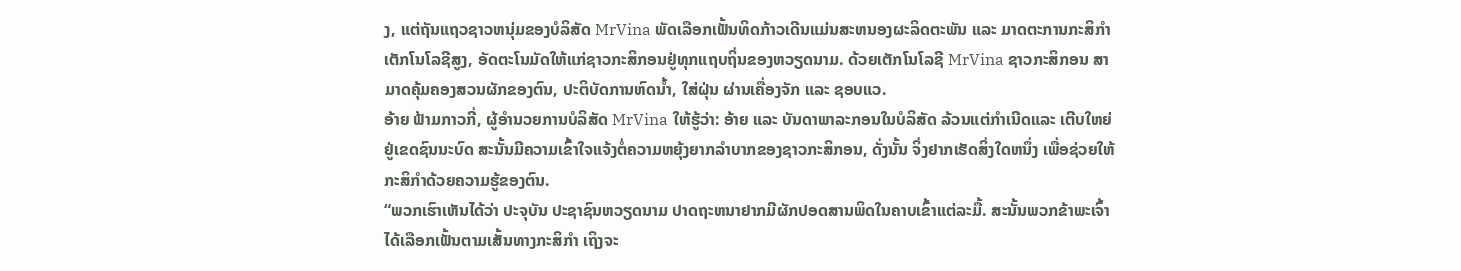ງ, ແຕ່ຖັນແຖວຊາວຫນຸ່ມຂອງບໍລິສັດ MrVina ພັດເລືອກເຟັ້ນທິດກ້າວເດີນແມ່ນສະຫນອງຜະລິດຕະພັນ ແລະ ມາດຕະການກະສິກຳເຕັກໂນໂລຊີສູງ, ອັດຕະໂນມັດໃຫ້ແກ່ຊາວກະສິກອນຢູ່ທຸກແຖບຖິ່ນຂອງຫວຽດນາມ. ດ້ວຍເຕັກໂນໂລຊີ MrVina ຊາວກະສິກອນ ສາມາດຄຸ້ມຄອງສວນຜັກຂອງຕົນ, ປະຕິບັດການຫົດນ້ຳ, ໃສ່ຝຸ່ນ ຜ່ານເຄື່ອງຈັກ ແລະ ຊອບແວ.
ອ້າຍ ຟ້າມກາວກີ່, ຜູ້ອຳນວຍການບໍລິສັດ MrVina ໃຫ້ຮູ້ວ່າ: ອ້າຍ ແລະ ບັນດາພາລະກອນໃນບໍລິສັດ ລ້ວນແຕ່ກຳເນີດແລະ ເຕີບໃຫຍ່ຢູ່ເຂດຊົນນະບົດ ສະນັ້ນມີຄວາມເຂົ້າໃຈແຈ້ງຕໍ່ຄວາມຫຍຸ້ງຍາກລຳບາກຂອງຊາວກະສິກອນ, ດັ່ງນັ້ນ ຈິ່ງຢາກເຮັດສິ່ງໃດຫນຶ່ງ ເພື່ອຊ່ວຍໃຫ້ກະສິກຳດ້ວຍຄວາມຮູ້ຂອງຕົນ.
“ພວກເຮົາເຫັນໄດ້ວ່າ ປະຈຸບັນ ປະຊາຊົນຫວຽດນາມ ປາດຖະຫນາຢາກມີຜັກປອດສານພິດໃນຄາບເຂົ້າແຕ່ລະມື້. ສະນັ້ນພວກຂ້າພະເຈົ້າໄດ້ເລືອກເຟັ້ນຕາມເສັ້ນທາງກະສິກຳ ເຖິງຈະ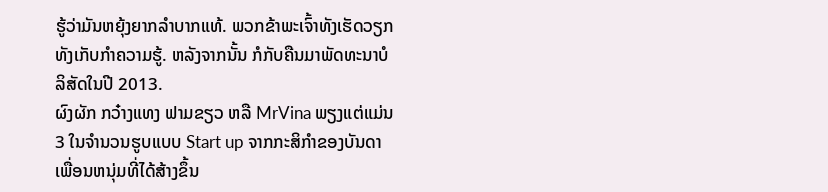ຮູ້ວ່າມັນຫຍຸ້ງຍາກລຳບາກແທ້. ພວກຂ້າພະເຈົ້າທັງເຮັດວຽກທັງເກັບກຳຄວາມຮູ້. ຫລັງຈາກນັ້ນ ກໍກັບຄືນມາພັດທະນາບໍລິສັດໃນປີ 2013.
ຜົງຜັກ ກວ໋າງແທງ ຟາມຂຽວ ຫລື MrVina ພຽງແຕ່ແມ່ນ 3 ໃນຈຳນວນຮູບແບບ Start up ຈາກກະສິກຳຂອງບັນດາເພື່ອນຫນຸ່ມທີ່ໄດ້ສ້າງຂຶ້ນ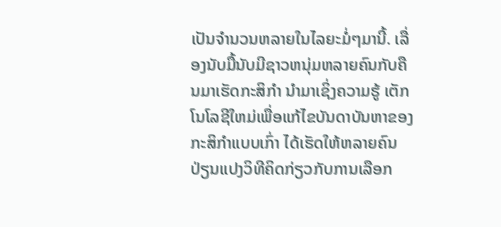ເປັນຈຳນວນຫລາຍໃນໄລຍະມໍ່ໆມານີ້. ເລື່ອງນັບມື້ນັບມີຊາວຫນຸ່ມຫລາຍຄົນກັບຄືນມາເຮັດກະສິກຳ ນຳມາເຊິ່ງຄວາມຮູ້ ເຕັກໂນໂລຊີໃຫມ່ເພື່ອແກ້ໄຂບັນດາບັນຫາຂອງກະສິກຳແບບເກົ່າ ໄດ້ເຮັດໃຫ້ຫລາຍຄົນປ່ຽນແປງວິທີຄິດກ່ຽວກັບການເລືອກ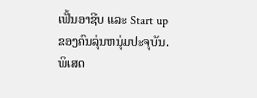ເຟັ້ນອາຊີບ ແລະ Start up ຂອງຄົນລຸ່ນຫນຸ່ມປະຈຸບັນ. ພິເສດ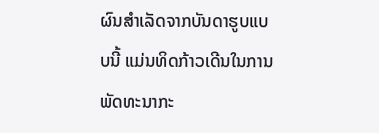ຜົນສຳເລັດຈາກບັນດາຮູບແບບນີ້ ແມ່ນທິດກ້າວເດີນໃນການພັດທະນາກະ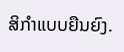ສິກຳແບບຍືນຍົງ.